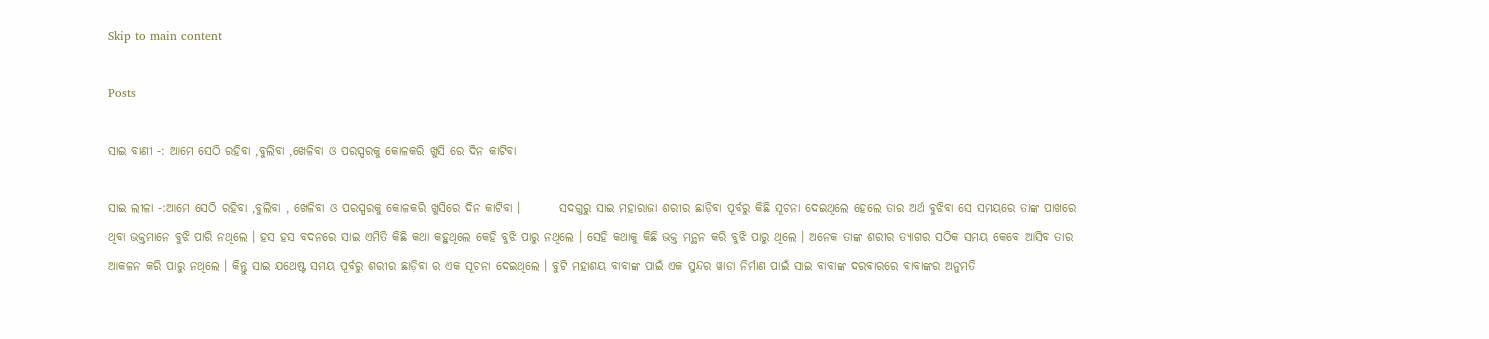Skip to main content

Posts

ସାଇ ବାଣୀ -: ଆମେ ସେଠି ରହିବା ,ବୁଲିବା ,ଖେଳିବା ଓ ପରସ୍ପରକୁ କୋଳକରି ଖୁସି ରେ ଦିନ କାଟିବା

ସାଇ ଲୀଳା -:ଆମେ ସେଠି ରହିବା ,ବୁଲିବା , ଖେଳିବା ଓ ପରସ୍ପରକୁ କୋଳକରି ଖୁସିରେ ଦିନ କାଟିବା ।        ସଦଗୁରୁ ସାଇ ମହାରାଜା ଶରୀର ଛାଡ଼ିବା ପୂର୍ବରୁ କିଛି ସୂଚନା ଦେଇଥିଲେ ହେଲେ ତାର ଅର୍ଥ ବୁଝିବା ସେ ସମୟରେ ତାଙ୍କ ପାଖରେ ଥିବା ଭକ୍ତମାନେ ବୁଝି ପାରି ନଥିଲେ । ହସ ହସ ବଦନରେ ସାଇ ଏମିତି କିଛି କଥା କହୁଥିଲେ କେହି ବୁଝି ପାରୁ ନଥିଲେ । ସେହି କଥାକୁ କିଛି ଭକ୍ତ ମନ୍ଥନ କରି ବୁଝି ପାରୁ ଥିଲେ । ଅନେକ ତାଙ୍କ ଶରୀର ତ୍ୟାଗର ସଠିକ ସମୟ କେବେ ଆସିବ ତାର ଆକଳନ କରି ପାରୁ ନଥିଲେ । କିନ୍ତୁ ସାଇ ଯଥେଷ୍ଟ ସମୟ ପୂର୍ବରୁ ଶରୀର ଛାଡ଼ିବା ର ଏକ ସୂଚନା ଦେଇଥିଲେ । ବୁଟି ମହାଶୟ ବାବାଙ୍କ ପାଇଁ ଏକ ସୁନ୍ଦର ୱାଡା ନିର୍ମାଣ ପାଇଁ ସାଇ ବାବାଙ୍କ ଦରବାରରେ ବାବାଙ୍କର ଅନୁମତି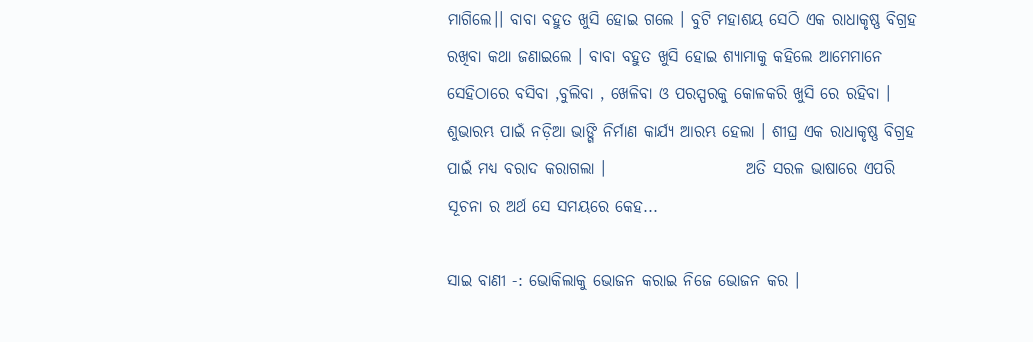ମାଗିଲେ।। ବାବା ବହୁତ ଖୁସି ହୋଇ ଗଲେ । ବୁଟି ମହାଶୟ ସେଠି ଏକ ରାଧାକୃଷ୍ଣ ବିଗ୍ରହ  ରଖିବା କଥା ଜଣାଇଲେ । ବାବା ବହୁତ ଖୁସି ହୋଇ ଶ୍ୟାମାକୁ କହିଲେ ଆମେମାନେ ସେହିଠାରେ ବସିବା ,ବୁଲିବା , ଖେଳିବା ଓ ପରସ୍ପରକୁ କୋଳକରି ଖୁସି ରେ ରହିବା । ଶୁଭାରମ୍ଭ ପାଇଁ ନଡ଼ିଆ ଭାଙ୍ଗି ନିର୍ମାଣ କାର୍ଯ୍ୟ ଆରମ୍ଭ ହେଲା । ଶୀଘ୍ର ଏକ ରାଧାକୃଷ୍ଣ ବିଗ୍ରହ ପାଇଁ ମଧ୍ୟ ବରାଦ କରାଗଲା ।                      ଅତି ସରଳ ଭାଷାରେ ଏପରି ସୂଚନା ର ଅର୍ଥ ସେ ସମୟରେ କେହ...

ସାଇ ବାଣୀ -: ଭୋକିଲାକୁ ଭୋଜନ କରାଇ ନିଜେ ଭୋଜନ କର ।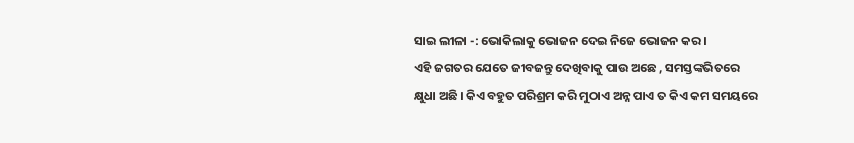ସାଇ ଲୀଳା -: ଭୋକିଲାକୁ ଭୋଜନ ଦେଇ ନିଜେ ଭୋଜନ କର ।                                        ଏହି ଜଗତର ଯେତେ ଜୀବଜନ୍ତୁ ଦେଖିବାକୁ ପାଉ ଅଛେ , ସମସ୍ତଙ୍କଭିତରେ କ୍ଷୁଧା ଅଛି । କିଏ ବହୁତ ପରିଶ୍ରମ କରି ମୁଠାଏ ଅନ୍ନ ପାଏ ତ କିଏ କମ ସମୟରେ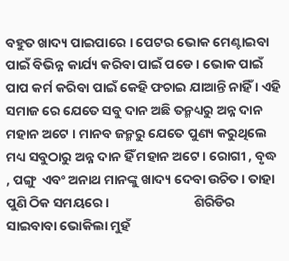ବହୁତ ଖାଦ୍ୟ ପାଇପାରେ । ପେଟର ଭୋକ ମେଣ୍ଟାଇବା ପାଇଁ ବିଭିନ୍ନ କାର୍ଯ୍ୟ କରିବା ପାଇଁ ପଡେ । ଭୋକ ପାଇଁ ପାପ କର୍ମ କରିବା ପାଇଁ କେହି ଫଚାଇ ଯାଆନ୍ତି ନାହିଁ । ଏହି ସମାଜ ରେ ଯେତେ ସବୁ ଦାନ ଅଛି ତନ୍ମଧ୍ୟରୁ ଅନ୍ନ ଦାନ ମହାନ ଅଟେ । ମାନବ ଜନ୍ମରୁ ଯେତେ ପୁଣ୍ୟ କରୁଥିଲେ ମଧ୍ୟ ସବୁଠାରୁ ଅନ୍ନ ଦାନ ହିଁ ମହାନ ଅଟେ । ରୋଗୀ , ବୃଦ୍ଧ , ପଙ୍ଗୁ  ଏବଂ ଅନାଥ ମାନଙ୍କୁ ଖାଦ୍ୟ ଦେବା ଉଚିତ । ତାହା ପୁଣି ଠିକ ସମୟରେ ।                            ଶିରିଡିର ସାଇବାବା ଭୋକିଲା ମୁହଁ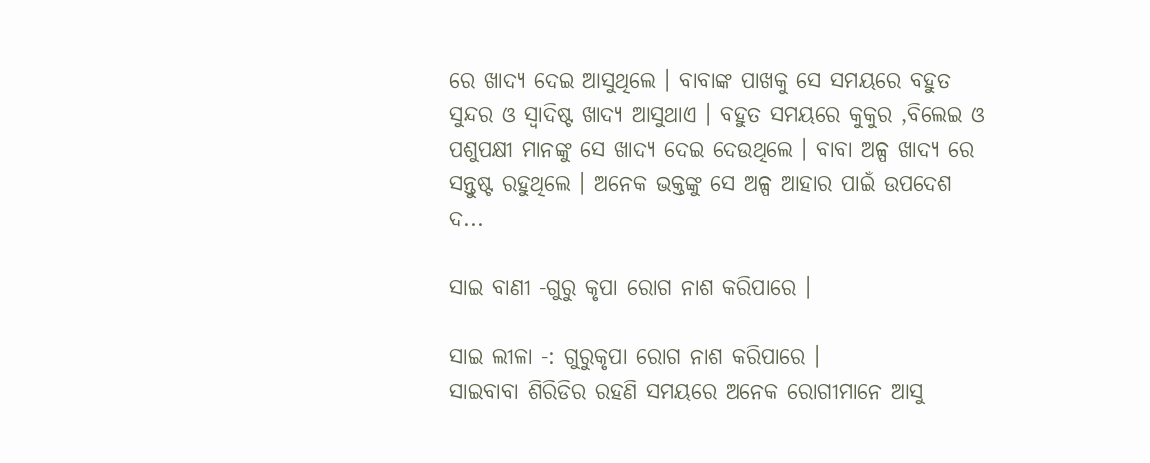ରେ ଖାଦ୍ୟ ଦେଇ ଆସୁଥିଲେ । ବାବାଙ୍କ ପାଖକୁ ସେ ସମୟରେ ବହୁତ ସୁନ୍ଦର ଓ ସ୍ୱାଦିଷ୍ଟ ଖାଦ୍ୟ ଆସୁଥାଏ । ବହୁତ ସମୟରେ କୁକୁର ,ବିଲେଇ ଓ ପଶୁପକ୍ଷୀ ମାନଙ୍କୁ ସେ ଖାଦ୍ୟ ଦେଇ ଦେଉଥିଲେ । ବାବା ଅଳ୍ପ ଖାଦ୍ୟ ରେ ସନ୍ତୁଷ୍ଟ ରହୁଥିଲେ । ଅନେକ ଭକ୍ତଙ୍କୁ ସେ ଅଳ୍ପ ଆହାର ପାଇଁ ଉପଦେଶ ଦ...

ସାଇ ବାଣୀ -ଗୁରୁ କୃପା ରୋଗ ନାଶ କରିପାରେ ।

ସାଇ ଲୀଳା -: ଗୁରୁକୃପା ରୋଗ ନାଶ କରିପାରେ ।                 ସାଇବାବା ଶିରିଡିର ରହଣି ସମୟରେ ଅନେକ ରୋଗୀମାନେ ଆସୁ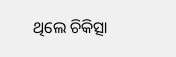ଥିଲେ ଚିକିତ୍ସା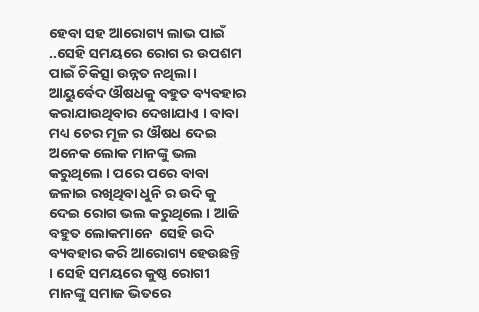ହେବା ସହ ଆରୋଗ୍ୟ ଲାଭ ପାଇଁ ..ସେହି ସମୟରେ ରୋଗ ର ଉପଶମ ପାଇଁ ଚିକିତ୍ସା ଉନ୍ନତ ନଥିଲା । ଆୟୁର୍ବେଦ ଔଷଧକୁ ବହୁତ ବ୍ୟବହାର କରାଯାଉଥିବାର ଦେଖାଯାଏ । ବାବା ମଧ୍ୟ ଚେର ମୂଳ ର ଔଷଧ ଦେଇ ଅନେକ ଲୋକ ମାନଙ୍କୁ ଭଲ କରୁଥିଲେ । ପରେ ପରେ ବାବା ଜଳାଇ ରଖିଥିବା ଧୁନି ର ଉଦି କୁ ଦେଇ ରୋଗ ଭଲ କରୁଥିଲେ । ଆଜି  ବହୁତ ଲୋକମାନେ  ସେହି ଉଦି ବ୍ୟବହାର କରି ଆରୋଗ୍ୟ ହେଉଛନ୍ତି । ସେହି ସମୟରେ କୁଷ୍ଠ ରୋଗୀ ମାନଙ୍କୁ ସମାଜ ଭିତରେ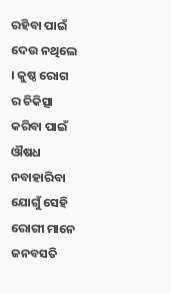ରହିବା ପାଇଁ ଦେଉ ନଥିଲେ । କୁଷ୍ଠ ରୋଗ ର ଚିକିତ୍ସା କରିବା ପାଇଁ ଔଷଧ ନବାହାରିବା ଯୋଗୁଁ ସେହି ରୋଗୀ ମାନେ ଜନବସତି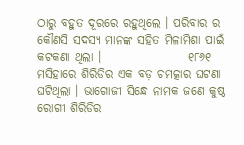ଠାରୁ ବହୁତ ଦୂରରେ ରହୁଥିଲେ । ପରିବାର ର କୌଣସି ସଦସ୍ୟ ମାନଙ୍କ ସହିତ ମିଳାମିଶା ପାଇଁ କଟକଣା ଥିଲା ।                  ୧୮୬୧ ମସିହାରେ ଶିରିଡିର ଏକ ବଡ଼ ଚମତ୍କାର ଘଟଣା ଘଟିଥିଲା । ଭାଗୋଜୀ ସିନ୍ଧେ ନାମକ ଜଣେ କୁଷ୍ଠ ରୋଗୀ ଶିରିଡିର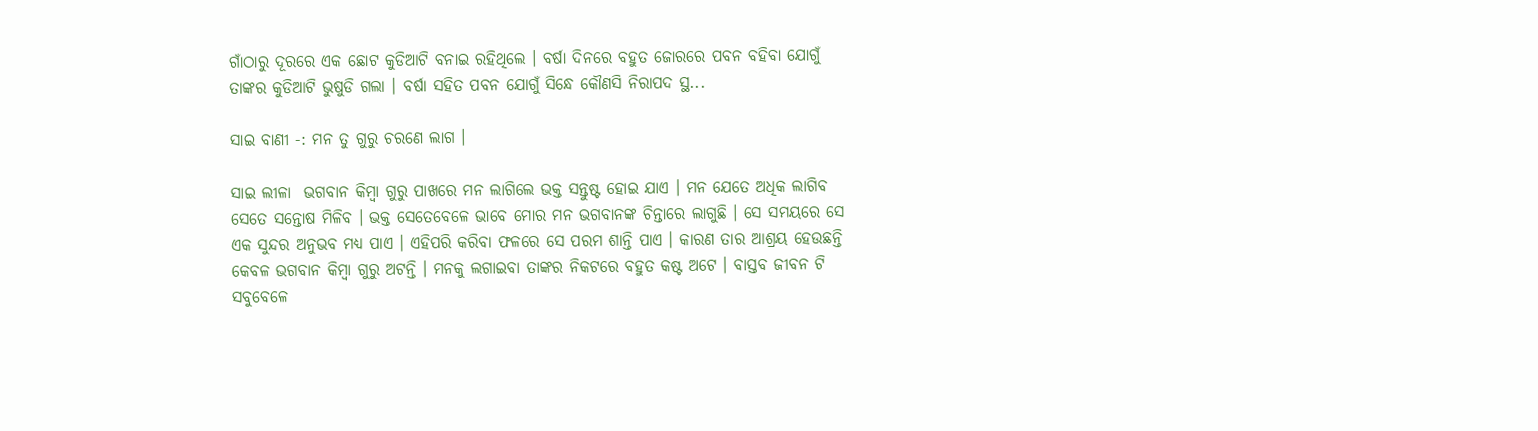ଗାଁଠାରୁ ଦୂରରେ ଏକ ଛୋଟ କୁଡିଆଟି ବନାଇ ରହିଥିଲେ । ବର୍ଷା ଦିନରେ ବହୁତ ଜୋରରେ ପବନ ବହିବା ଯୋଗୁଁ ତାଙ୍କର କୁଡିଆଟି ଭୁଷୁଡି ଗଲା । ବର୍ଷା ସହିତ ପବନ ଯୋଗୁଁ ସିନ୍ଧେ କୌଣସି ନିରାପଦ ସ୍ଥ...

ସାଇ ବାଣୀ -: ମନ ତୁ ଗୁରୁ ଚରଣେ ଲାଗ ।

ସାଇ ଲୀଳା  ଭଗବାନ କିମ୍ବା ଗୁରୁ ପାଖରେ ମନ ଲାଗିଲେ ଭକ୍ତ ସନ୍ତୁଷ୍ଟ ହୋଇ ଯାଏ । ମନ ଯେତେ ଅଧିକ ଲାଗିବ ସେତେ ସନ୍ତୋଷ ମିଳିବ । ଭକ୍ତ ସେତେବେଳେ ଭାବେ ମୋର ମନ ଭଗବାନଙ୍କ ଚିନ୍ତାରେ ଲାଗୁଛି । ସେ ସମୟରେ ସେ ଏକ ସୁନ୍ଦର ଅନୁଭବ ମଧ୍ୟ ପାଏ । ଏହିପରି କରିବା ଫଳରେ ସେ ପରମ ଶାନ୍ତି ପାଏ । କାରଣ ତାର ଆଶ୍ରୟ ହେଉଛନ୍ତି  କେବଳ ଭଗବାନ କିମ୍ବା ଗୁରୁ ଅଟନ୍ତି । ମନକୁ ଲଗାଇବା ତାଙ୍କର ନିକଟରେ ବହୁତ କଷ୍ଟ ଅଟେ । ବାସ୍ତବ ଜୀବନ ଟି ସବୁବେଳେ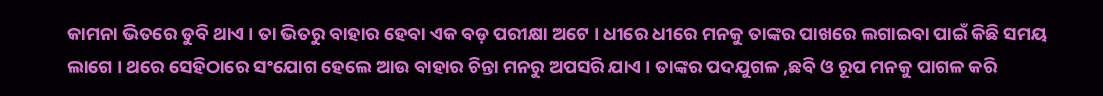କାମନା ଭିତରେ ଡୁବି ଥାଏ । ତା ଭିତରୁ ବାହାର ହେବା ଏକ ବଡ଼ ପରୀକ୍ଷା ଅଟେ । ଧୀରେ ଧୀରେ ମନକୁ ତାଙ୍କର ପାଖରେ ଲଗାଇବା ପାଇଁ କିଛି ସମୟ ଲାଗେ । ଥରେ ସେହିଠାରେ ସଂଯୋଗ ହେଲେ ଆଉ ବାହାର ଚିନ୍ତା ମନରୁ ଅପସରି ଯାଏ । ତାଙ୍କର ପଦଯୁଗଳ ,ଛବି ଓ ରୂପ ମନକୁ ପାଗଳ କରି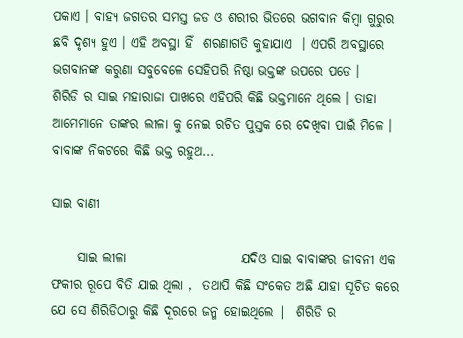ପକାଏ । ବାହ୍ୟ ଜଗତର ସମସ୍ତ ଜଡ ଓ ଶରୀର ଭିତରେ ଭଗବାନ କିମ୍ବା ଗୁରୁର ଛବି ଦୃଶ୍ୟ ହୁଏ । ଏହି ଅବସ୍ଥା ହିଁ  ଶରଣାଗତି କୁହାଯାଏ  । ଏପରି ଅବସ୍ଥାରେ ଭଗବାନଙ୍କ କରୁଣା ସବୁବେଳେ ସେହିପରି ନିଷ୍ଠା ଭକ୍ତଙ୍କ ଉପରେ ପଡେ ।                     ଶିରିଡି ର ସାଇ ମହାରାଜା ପାଖରେ ଏହିପରି କିଛି ଭକ୍ତମାନେ ଥିଲେ । ତାହା ଆମେମାନେ ତାଙ୍କର ଲୀଳା କୁ ନେଇ ରଚିତ ପୁସ୍ତକ ରେ ଦେଖିବା ପାଇଁ ମିଳେ । ବାବାଙ୍କ ନିକଟରେ କିଛି ଭକ୍ତ ରହୁଥ...

ସାଇ ବାଣୀ

     ସାଇ ଲୀଳା                      ଯଦିଓ ସାଇ ବାବାଙ୍କର ଜୀବନୀ ଏକ ଫକୀର ରୂପେ ବିତି ଯାଇ ଥିଲା ,  ତଥାପି କିଛି ସଂକେତ ଅଛି ଯାହା ସୂଚିତ କରେ ଯେ ସେ ଶିରିଡିଠାରୁ କିଛି ଦୂରରେ ଜନ୍ମ ହୋଇଥିଲେ |  ଶିରିଡି ର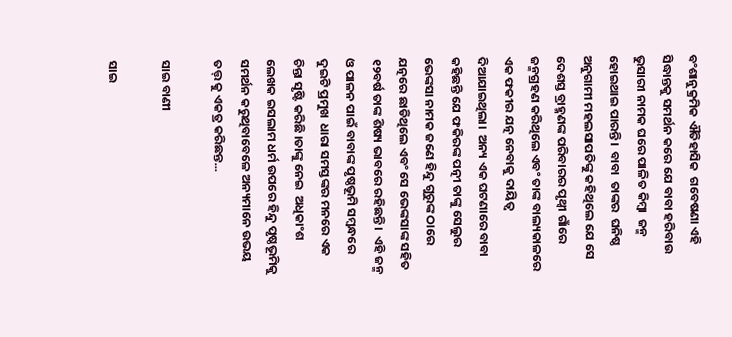ବଂଶାନୁକ୍ରମିକ ଐତିହାସିକ  ଗବେଷଣା ଏହି ସିଦ୍ଧାନ୍ତକୁ ସମର୍ଥନ କରେ ଯେ ବାବା ହରିବାଉ ଭୁସାରୀ ନାମକ ଘରେ ପାଳିତ କିମ୍ବା  ଜନ୍ମ ହୋଇଥାଇ ପାରନ୍ତି।  ବାବା  ତାଙ୍କର  ଘନିଷ୍ଠ ଅନୁଗାମୀ ମହଲସାପତିଙ୍କୁ କହିଥିଲେ ଯେ ସେ ଦେଶସ୍ତ ବ୍ରାହ୍ମଣଙ୍କ ପରିବାରର ପୃଥ୍ୱୀ ଗାଁରେ ଜନ୍ମଗ୍ରହଣ କରିଥିଲେ ଏବଂ ତାଙ୍କ ବାଲ୍ୟକାଳରେ ଏକ ଫକୀର ଯତ୍ନ ନେବାକୁ ଦାୟିତ୍ୱ ଦିଆଯାଇଥିଲା।  ଅନ୍ୟ ଏକ ଘଟଣାରେ ବାବା କହିଛନ୍ତି ଯେ ଫକିରଙ୍କ ପତ୍ନୀ ତାଙ୍କୁ ସେଲୁର ଭେଙ୍କସା ନାମକ ଜଣେ ହିନ୍ଦୁ ଗୁରୁଙ୍କ ଠାରେ ଯତ୍ନରେ ଛାଡିଥିଲେ ଏବଂ ସେ ଭେଙ୍କସାଙ୍କ ସହିତ ୧୨ବର୍ଷ ତାଙ୍କ ଶିଷ୍ୟ ଭାବରେ ରହିଛନ୍ତି।  ଏହି ଜନ୍ମ ଓ ପାଳନ ପାଇଁ ବାବାଙ୍କ ପୃଷ୍ଠଭୂମି ସମ୍ବନ୍ଧରେ ଦୁଇଟି ପ୍ରମୁଖ  ଧାରା ସମସ୍ତଙ୍କର ମନରେ ଏକ  ଚିନ୍ତା ସୃଷ୍ଟି କରିଛି ।ତାଙ୍କୁ ନେଇ  ଅଧିକାଂଶ ଲେଖକ ଇସଲାମ ଧର୍ମ ଉପରେ ହିନ୍ଦୁ ପୃଷ୍ଠଭୂମିକୁ ସମର୍ଥନ କରୁଥିବାବେଳେ ଅନ୍ୟମାନେ ଉଭୟ ତତ୍ତ୍ କୁ ଏକତ୍ର କରିଛନ୍ତ...

ସାଇ ବାଣୀ

ସାଇ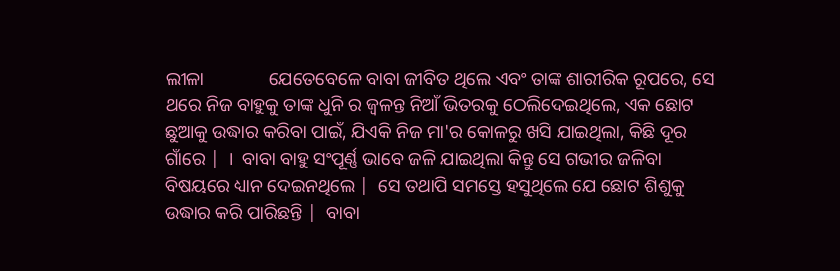ଲୀଳା              ଯେତେବେଳେ ବାବା ଜୀବିତ ଥିଲେ ଏବଂ ତାଙ୍କ ଶାରୀରିକ ରୂପରେ, ସେ ଥରେ ନିଜ ବାହୁକୁ ତାଙ୍କ ଧୁନି ର ଜ୍ୱଳନ୍ତ ନିଆଁ ଭିତରକୁ ଠେଲିଦେଇଥିଲେ, ଏକ ଛୋଟ ଛୁଆକୁ ଉଦ୍ଧାର କରିବା ପାଇଁ, ଯିଏକି ନିଜ ମା'ର କୋଳରୁ ଖସି ଯାଇଥିଲା, କିଛି ଦୂର ଗାଁରେ |  ।  ବାବା ବାହୁ ସଂପୂର୍ଣ୍ଣ ଭାବେ ଜଳି ଯାଇଥିଲା କିନ୍ତୁ ସେ ଗଭୀର ଜଳିବା ବିଷୟରେ ଧ୍ୟାନ ଦେଇନଥିଲେ |  ସେ ତଥାପି ସମସ୍ତେ ହସୁଥିଲେ ଯେ ଛୋଟ ଶିଶୁକୁ ଉଦ୍ଧାର କରି ପାରିଛନ୍ତି |  ବାବା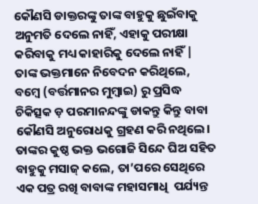କୌଣସି ଡାକ୍ତରଙ୍କୁ ତାଙ୍କ ବାହୁକୁ ଛୁଇଁବାକୁ ଅନୁମତି ଦେଲେ ନାହିଁ, ଏହାକୁ ପରୀକ୍ଷା କରିବାକୁ ମଧ୍ୟ କାହାରିକୁ ଦେଲେ ନାହିଁ |  ତାଙ୍କ ଭକ୍ତମାନେ ନିବେଦନ କରିଥିଲେ, ବମ୍ବେ (ବର୍ତ୍ତମାନର ମୁମ୍ବାଇ) ରୁ ପ୍ରସିଦ୍ଧ ଚିକିତ୍ସକ ଡ଼ ପରମାନନ୍ଦଙ୍କୁ ଡାକନ୍ତୁ କିନ୍ତୁ ବାବା କୌଣସି ଅନୁରୋଧକୁ ଗ୍ରହଣ କରି ନଥିଲେ।  ତାଙ୍କର କୁଷ୍ଠ ଭକ୍ତ ଭଗୋଜି ସିନ୍ଦେ ଘିଅ ସହିତ ବାହୁକୁ ମସାଜ୍ କଲେ, ତା’ପରେ ସେଥିରେ ଏକ ପତ୍ର ରଖି ବାବାଙ୍କ ମହାସମାଧି  ପର୍ଯ୍ୟନ୍ତ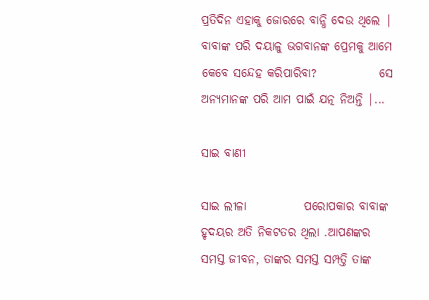ପ୍ରତିଦିନ ଏହାକୁ ଜୋରରେ ବାନ୍ଧି ଦେଉ ଥିଲେ |  ବାବାଙ୍କ ପରି ଦୟାଳୁ ଭଗବାନଙ୍କ ପ୍ରେମକୁ ଆମେ କେବେ ସନ୍ଦେହ କରିପାରିବା?             ସେ ଅନ୍ୟମାନଙ୍କ ପରି ଆମ ପାଇଁ ଯତ୍ନ ନିଅନ୍ତି |...

ସାଇ ବାଣୀ

ସାଇ ଲୀଳା            ପରୋପକାର ବାବାଙ୍କ ହୃଦୟର ଅତି ନିକଟତର ଥିଲା .ଆପଣଙ୍କର ସମସ୍ତ ଜୀବନ, ତାଙ୍କର ସମସ୍ତ ସମ୍ପତ୍ତି ତାଙ୍କ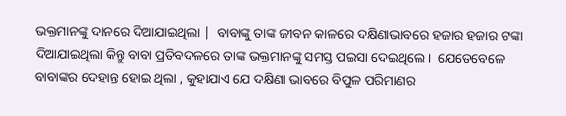ଭକ୍ତମାନଙ୍କୁ ଦାନରେ ଦିଆଯାଇଥିଲା |  ବାବାଙ୍କୁ ତାଙ୍କ ଜୀବନ କାଳରେ ଦକ୍ଷିଣାଭାବରେ ହଜାର ହଜାର ଟଙ୍କା ଦିଆଯାଇଥିଲା କିନ୍ତୁ ବାବା ପ୍ରତିବଦଳରେ ତାଙ୍କ ଭକ୍ତମାନଙ୍କୁ ସମସ୍ତ ପଇସା ଦେଇଥିଲେ।  ଯେତେବେଳେ ବାବାଙ୍କର ଦେହାନ୍ତ ହୋଇ ଥିଲା , କୁହାଯାଏ ଯେ ଦକ୍ଷିଣା ଭାବରେ ବିପୁଳ ପରିମାଣର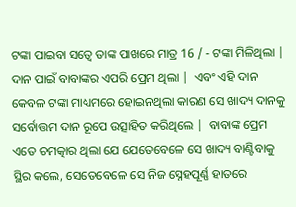ଟଙ୍କା ପାଇବା ସତ୍ୱେ ତାଙ୍କ ପାଖରେ ମାତ୍ର 16 / - ଟଙ୍କା ମିଳିଥିଲା |  ଦାନ ପାଇଁ ବାବାଙ୍କର ଏପରି ପ୍ରେମ ଥିଲା |  ଏବଂ ଏହି ଦାନ କେବଳ ଟଙ୍କା ମାଧ୍ୟମରେ ହୋଇନଥିଲା କାରଣ ସେ ଖାଦ୍ୟ ଦାନକୁ ସର୍ବୋତ୍ତମ ଦାନ ରୂପେ ଉତ୍ସାହିତ କରିଥିଲେ |  ବାବାଙ୍କ ପ୍ରେମ ଏତେ ଚମତ୍କାର ଥିଲା ଯେ ଯେତେବେଳେ ସେ ଖାଦ୍ୟ ବାଣ୍ଟିବାକୁ ସ୍ଥିର କଲେ, ସେତେବେଳେ ସେ ନିଜ ସ୍ନେହପୂର୍ଣ୍ଣ ହାତରେ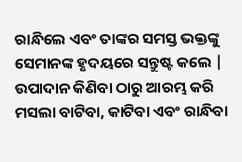ରାନ୍ଧିଲେ ଏବଂ ତାଙ୍କର ସମସ୍ତ ଭକ୍ତଙ୍କୁ ସେମାନଙ୍କ ହୃଦୟରେ ସନ୍ତୁଷ୍ଟ କଲେ |  ଉପାଦାନ କିଣିବା ଠାରୁ ଆରମ୍ଭ କରି ମସଲା ବାଟିବା, କାଟିବା ଏବଂ ରାନ୍ଧିବା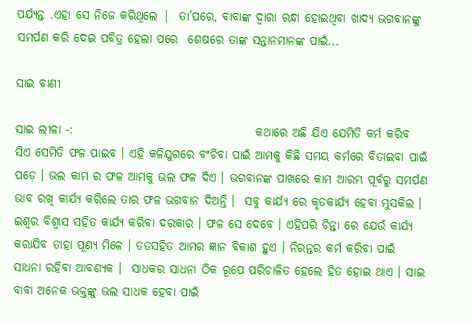ପର୍ଯ୍ୟନ୍ତ .ଏହା ସେ ନିଜେ କରିଥିଲେ |  ତା’ପରେ, ବାବାଙ୍କ ଦ୍ୱାରା ରନ୍ଧା ହୋଇଥିବା ଖାଦ୍ୟ ଭଗବାନଙ୍କୁ ସମର୍ପଣ କରି ଦେଇ ପବିତ୍ର ହେଲା ପରେ  ଶେଷରେ ତାଙ୍କ ସନ୍ତାନମାନଙ୍କ ପାଇଁ...

ସାଇ ବାଣୀ

ସାଇ ଲୀଳା -:                                      କଥାରେ ଅଛି ଯିଏ ଯେମିତି କର୍ମ କରିବ  ସିଏ ସେମିତି ଫଳ ପାଇବ । ଏହି କଳିଯୁଗରେ ବଂଚିବା ପାଇଁ ଆମକୁ କିଛି ସମୟ କର୍ମରେ ବିତାଇବା ପାଇଁ ପଡ଼େ । ଭଲ କାମ ର ଫଳ ଆମକୁ ଭଲ ଫଳ ଦିଏ । ଭଗବାନଙ୍କ ପାଖରେ କାମ ଆରମ୍ଭ ପୂର୍ବରୁ ସମର୍ପଣ ଭାବ ରଖି କାର୍ଯ୍ୟ କରିଲେ ତାର ଫଳ ଭଗବାନ ଦିଅନ୍ତି ।  ସବୁ କାର୍ଯ୍ୟ ରେ କୃତକାର୍ଯ୍ୟ ହେବା ମୁସକିଲ । ଇଶ୍ଵର ବିଶ୍ୱାସ ସହିତ କାର୍ଯ୍ୟ କରିବା ଦରକାର । ଫଳ ସେ ଦେବେ । ଏହିପରି ଚିନ୍ତା ରେ ଯେଉଁ କାର୍ଯ୍ୟ କରାଯିବ ତାହା ପୂଣ୍ୟ ମିଳେ । ତତସହିତ ଆମର ଜ୍ଞାନ ବିକାଶ ହୁଏ । ନିରନ୍ତର କର୍ମ କରିବା ପାଇଁ ସାଧନା ରହିବା ଆବଶ୍ୟକ ।  ସାଧକର ସାଧନା ଠିକ ରୂପେ ପରିଚାଳିତ ହେଲେ ହିତ ହୋଇ ଥାଏ । ସାଇ ବାବା ଅନେକ ଭକ୍ତଙ୍କୁ ଭଲ ସାଧକ ହେବା ପାଇଁ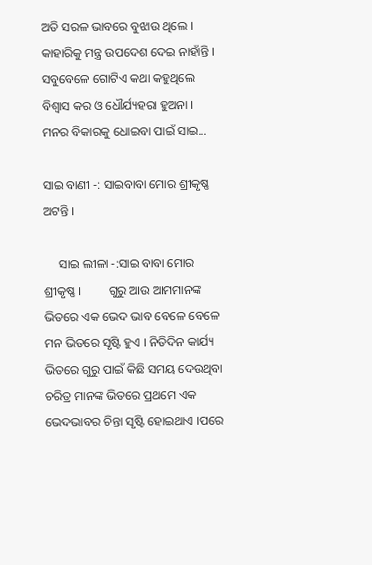ଅତି ସରଳ ଭାବରେ ବୁଝାଉ ଥିଲେ । କାହାରିକୁ ମନ୍ତ୍ର ଉପଦେଶ ଦେଇ ନାହାଁନ୍ତି । ସବୁବେଳେ ଗୋଟିଏ କଥା କହୁଥିଲେ ବିଶ୍ୱାସ କର ଓ ଧୌର୍ଯ୍ୟହରା ହୁଅନା ।                                         ମନର ବିକାରକୁ ଧୋଇବା ପାଇଁ ସାଇ...

ସାଇ ବାଣୀ -: ସାଇବାବା ମୋର ଶ୍ରୀକୃଷ୍ଣ ଅଟନ୍ତି ।

     ସାଇ ଲୀଳା -:ସାଇ ବାବା ମୋର ଶ୍ରୀକୃଷ୍ଣ ।         ଗୁରୁ ଆଉ ଆମମାନଙ୍କ ଭିତରେ ଏକ ଭେଦ ଭାବ ବେଳେ ବେଳେ ମନ ଭିତରେ ସୃଷ୍ଟି ହୁଏ । ନିତିଦିନ କାର୍ଯ୍ୟ ଭିତରେ ଗୁରୁ ପାଇଁ କିଛି ସମୟ ଦେଉଥିବା ଚରିତ୍ର ମାନଙ୍କ ଭିତରେ ପ୍ରଥମେ ଏକ ଭେଦଭାବର ଚିନ୍ତା ସୃଷ୍ଟି ହୋଇଥାଏ ।ପରେ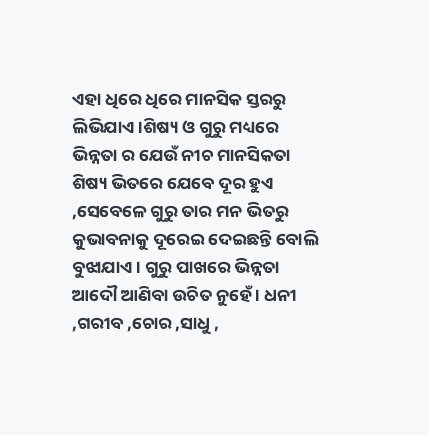ଏହା ଧିରେ ଧିରେ ମାନସିକ ସ୍ତରରୁ ଲିଭିଯାଏ ।ଶିଷ୍ୟ ଓ ଗୁରୁ ମଧ୍ୟରେ ଭିନ୍ନତା ର ଯେଉଁ ନୀଚ ମାନସିକତା ଶିଷ୍ୟ ଭିତରେ ଯେବେ ଦୂର ହୁଏ ,ସେବେଳେ ଗୁରୁ ତାର ମନ ଭିତରୁ କୁଭାବନାକୁ ଦୂରେଇ ଦେଇଛନ୍ତି ବୋଲି ବୁଝାଯାଏ । ଗୁରୁ ପାଖରେ ଭିନ୍ନତା ଆଦୌ ଆଣିବା ଉଚିତ ନୁହେଁ । ଧନୀ ,ଗରୀବ ,ଚୋର ,ସାଧୁ ,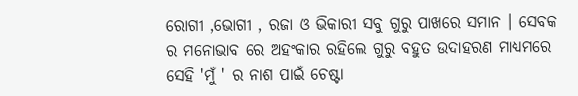ରୋଗୀ ,ଭୋଗୀ , ରଜା ଓ ଭିକାରୀ ସବୁ ଗୁରୁ ପାଖରେ ସମାନ । ସେବକ ର ମନୋଭାବ ରେ ଅହଂକାର ରହିଲେ ଗୁରୁ ବହୁତ ଉଦାହରଣ ମାଧ୍ୟମରେ ସେହି 'ମୁଁ ' ର ନାଶ ପାଇଁ ଚେଷ୍ଟା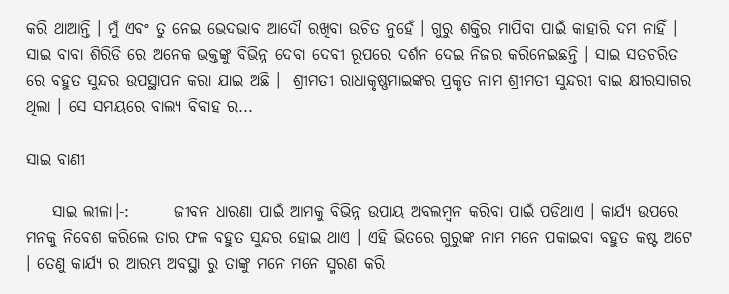କରି ଥାଆନ୍ତି । ମୁଁ ଏବଂ ତୁ ନେଇ ଭେଦଭାବ ଆଦୌ ରଖିବା ଉଚିତ ନୁହେଁ । ଗୁରୁ ଶକ୍ତିର ମାପିବା ପାଇଁ କାହାରି ଦମ ନାହିଁ । ସାଇ ବାବା ଶିରିଡି ରେ ଅନେକ ଭକ୍ତଙ୍କୁ ବିଭିନ୍ନ ଦେବା ଦେବୀ ରୂପରେ ଦର୍ଶନ ଦେଇ ନିଜର କରିନେଇଛନ୍ତି । ସାଇ ସତଚରିତ ରେ ବହୁତ ସୁନ୍ଦର ଉପସ୍ଥାପନ କରା ଯାଇ ଅଛି ।  ଶ୍ରୀମତୀ ରାଧାକୃଷ୍ଣମାଇଙ୍କର ପ୍ରକୃତ ନାମ ଶ୍ରୀମତୀ ସୁନ୍ଦରୀ ବାଇ କ୍ଷୀରସାଗର  ଥିଲା । ସେ ସମୟରେ ବାଲ୍ୟ ବିବାହ ର...

ସାଇ ବାଣୀ

    ସାଇ ଲୀଳା।-:       ଜୀବନ ଧାରଣା ପାଇଁ ଆମକୁ ବିଭିନ୍ନ ଉପାୟ ଅବଲମ୍ବନ କରିବା ପାଇଁ ପଡିଥାଏ । କାର୍ଯ୍ୟ ଉପରେ ମନକୁ ନିବେଶ କରିଲେ ତାର ଫଳ ବହୁତ ସୁନ୍ଦର ହୋଇ ଥାଏ । ଏହି ଭିତରେ ଗୁରୁଙ୍କ ନାମ ମନେ ପକାଇବା ବହୁତ କଷ୍ଟ ଅଟେ । ତେଣୁ କାର୍ଯ୍ୟ ର ଆରମ୍ଭ ଅବସ୍ଥା ରୁ ତାଙ୍କୁ ମନେ ମନେ ସ୍ମରଣ କରି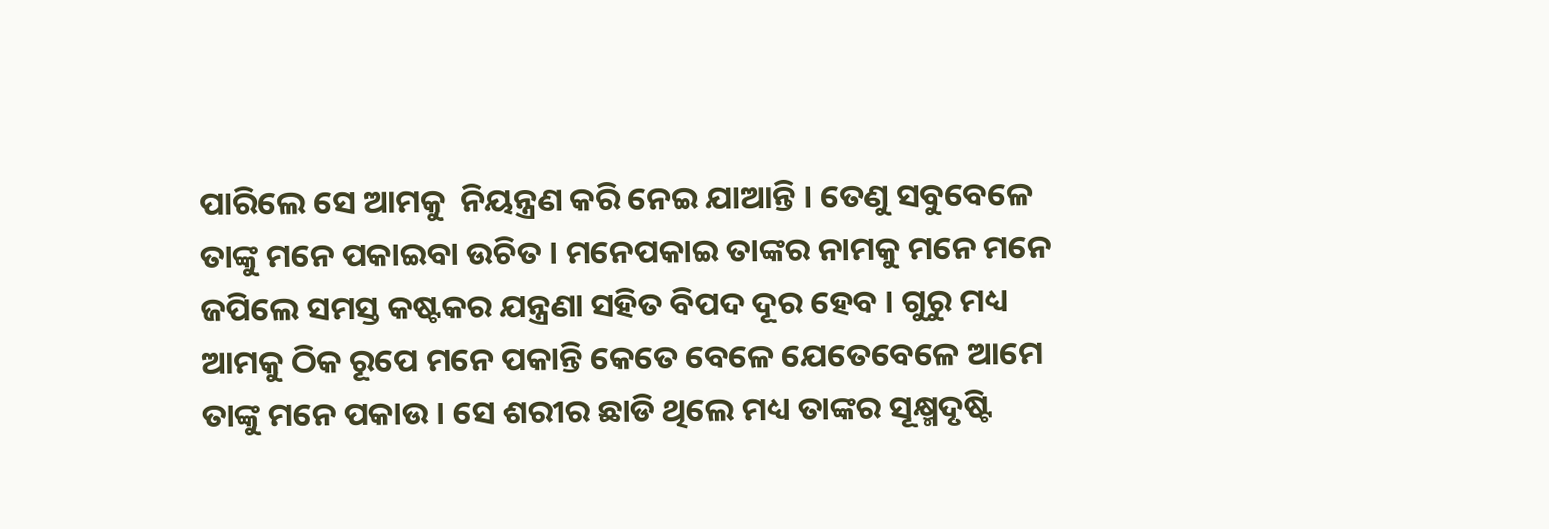ପାରିଲେ ସେ ଆମକୁ  ନିୟନ୍ତ୍ରଣ କରି ନେଇ ଯାଆନ୍ତି । ତେଣୁ ସବୁବେଳେ ତାଙ୍କୁ ମନେ ପକାଇବା ଉଚିତ । ମନେପକାଇ ତାଙ୍କର ନାମକୁ ମନେ ମନେ ଜପିଲେ ସମସ୍ତ କଷ୍ଟକର ଯନ୍ତ୍ରଣା ସହିତ ବିପଦ ଦୂର ହେବ । ଗୁରୁ ମଧ୍ୟ ଆମକୁ ଠିକ ରୂପେ ମନେ ପକାନ୍ତି କେତେ ବେଳେ ଯେତେବେଳେ ଆମେ ତାଙ୍କୁ ମନେ ପକାଉ । ସେ ଶରୀର ଛାଡି ଥିଲେ ମଧ୍ୟ ତାଙ୍କର ସୂକ୍ଷ୍ମଦୃଷ୍ଟି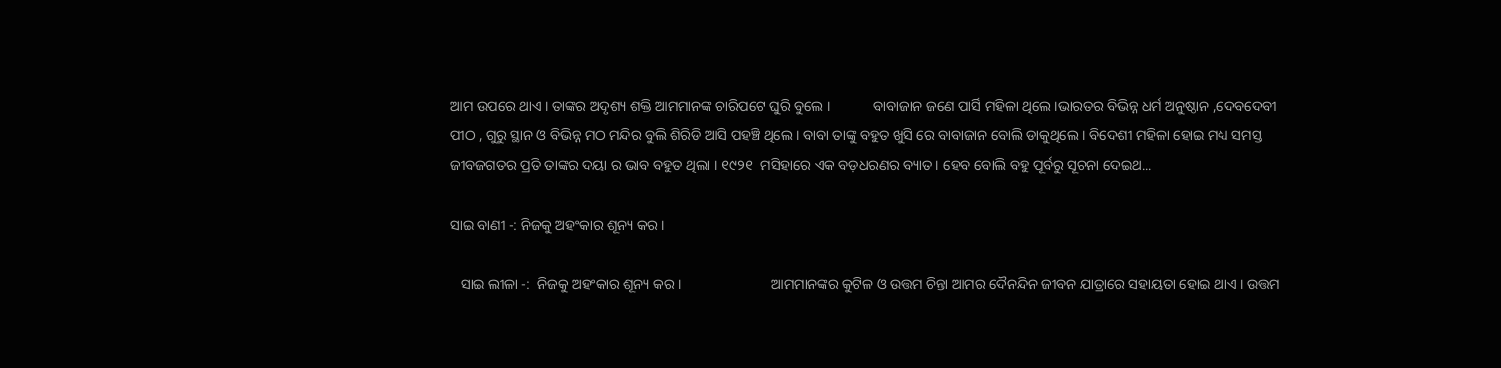ଆମ ଉପରେ ଥାଏ । ତାଙ୍କର ଅଦୃଶ୍ୟ ଶକ୍ତି ଆମମାନଙ୍କ ଚାରିପଟେ ଘୁରି ବୁଲେ ।            ବାବାଜାନ ଜଣେ ପାର୍ସି ମହିଳା ଥିଲେ ।ଭାରତର ବିଭିନ୍ନ ଧର୍ମ ଅନୁଷ୍ଠାନ ,ଦେବଦେବୀ ପୀଠ , ଗୁରୁ ସ୍ଥାନ ଓ ବିଭିନ୍ନ ମଠ ମନ୍ଦିର ବୁଲି ଶିରିଡି ଆସି ପହଞ୍ଚି ଥିଲେ । ବାବା ତାଙ୍କୁ ବହୁତ ଖୁସି ରେ ବାବାଜାନ ବୋଲି ଡାକୁଥିଲେ । ବିଦେଶୀ ମହିଳା ହୋଇ ମଧ୍ୟ ସମସ୍ତ ଜୀବଜଗତର ପ୍ରତି ତାଙ୍କର ଦୟା ର ଭାବ ବହୁତ ଥିଲା । ୧୯୨୧  ମସିହାରେ ଏକ ବଡ଼ଧରଣର ବ୍ୟାତ। ହେବ ବୋଲି ବହୁ ପୂର୍ବରୁ ସୂଚନା ଦେଇଥ...

ସାଇ ବାଣୀ -: ନିଜକୁ ଅହଂକାର ଶୂନ୍ୟ କର ।

   ସାଇ ଲୀଳା -:  ନିଜକୁ ଅହଂକାର ଶୂନ୍ୟ କର ।                         ଆମମାନଙ୍କର କୁଟିଳ ଓ ଉତ୍ତମ ଚିନ୍ତା ଆମର ଦୈନନ୍ଦିନ ଜୀବନ ଯାତ୍ରାରେ ସହାୟତା ହୋଇ ଥାଏ । ଉତ୍ତମ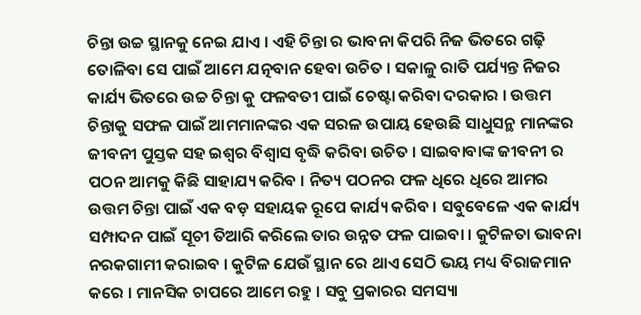ଚିନ୍ତା ଉଚ୍ଚ ସ୍ଥାନକୁ ନେଇ ଯାଏ । ଏହି ଚିନ୍ତା ର ଭାବନା କିପରି ନିଜ ଭିତରେ ଗଢ଼ି ତୋଳିବା ସେ ପାଇଁ ଆମେ ଯତ୍ନବାନ ହେବା ଉଚିତ । ସକାଳୁ ରାତି ପର୍ଯ୍ୟନ୍ତ ନିଜର କାର୍ଯ୍ୟ ଭିତରେ ଉଚ୍ଚ ଚିନ୍ତା କୁ ଫଳବତୀ ପାଇଁ ଚେଷ୍ଟା କରିବା ଦରକାର । ଉତ୍ତମ ଚିନ୍ତାକୁ ସଫଳ ପାଇଁ ଆମମାନଙ୍କର ଏକ ସରଳ ଉପାୟ ହେଉଛି ସାଧୁସନ୍ଥ ମାନଙ୍କର ଜୀବନୀ ପୁସ୍ତକ ସହ ଇଶ୍ଵର ବିଶ୍ୱାସ ବୃଦ୍ଧି କରିବା ଉଚିତ । ସାଇବାବାଙ୍କ ଜୀବନୀ ର ପଠନ ଆମକୁ କିଛି ସାହାଯ୍ୟ କରିବ । ନିତ୍ୟ ପଠନର ଫଳ ଧିରେ ଧିରେ ଆମର ଉତ୍ତମ ଚିନ୍ତା ପାଇଁ ଏକ ବଡ଼ ସହାୟକ ରୂପେ କାର୍ଯ୍ୟ କରିବ । ସବୁବେଳେ ଏକ କାର୍ଯ୍ୟ ସମ୍ପାଦନ ପାଇଁ ସୂଚୀ ତିଆରି କରିଲେ ତାର ଉନ୍ନତ ଫଳ ପାଇବା । କୁଟିଳତା ଭାବନା ନରକଗାମୀ କରାଇବ । କୁଟିଳ ଯେଉଁ ସ୍ଥାନ ରେ ଥାଏ ସେଠି ଭୟ ମଧ୍ୟ ବିରାଜମାନ କରେ । ମାନସିକ ଚାପରେ ଆମେ ରହୁ । ସବୁ ପ୍ରକାରର ସମସ୍ୟା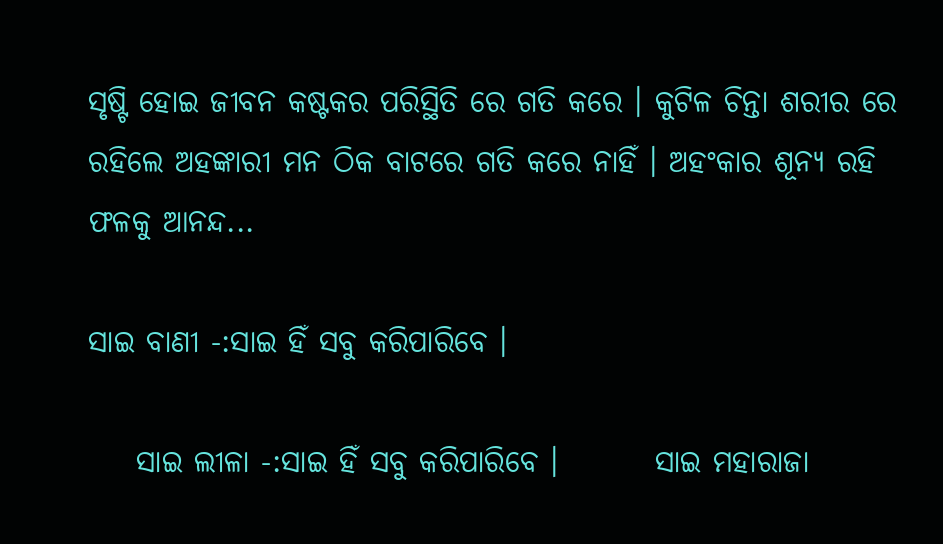ସୃଷ୍ଟି ହୋଇ ଜୀବନ କଷ୍ଟକର ପରିସ୍ଥିତି ରେ ଗତି କରେ । କୁଟିଳ ଚିନ୍ତା ଶରୀର ରେ ରହିଲେ ଅହଙ୍କାରୀ ମନ ଠିକ ବାଟରେ ଗତି କରେ ନାହିଁ । ଅହଂକାର ଶୂନ୍ୟ ରହି ଫଳକୁ ଆନନ୍ଦ...

ସାଇ ବାଣୀ -:ସାଇ ହିଁ ସବୁ କରିପାରିବେ ।

    ସାଇ ଲୀଳା -:ସାଇ ହିଁ ସବୁ କରିପାରିବେ ।        ସାଇ ମହାରାଜା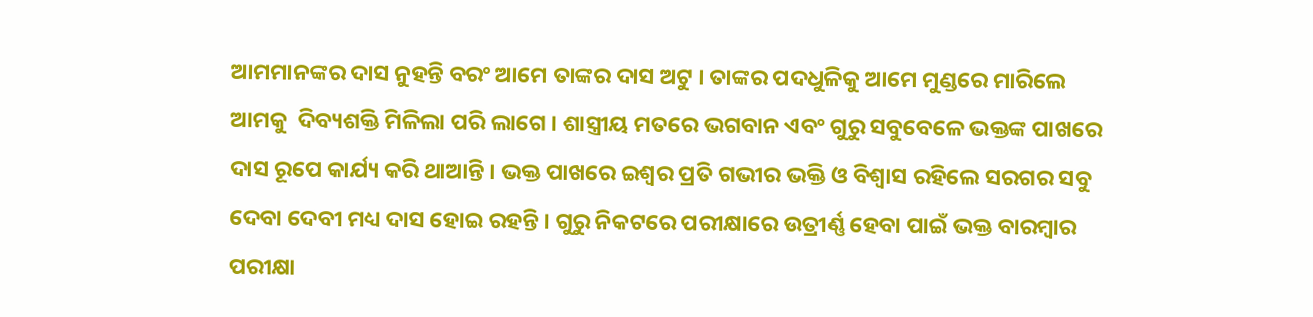ଆମମାନଙ୍କର ଦାସ ନୁହନ୍ତି ବରଂ ଆମେ ତାଙ୍କର ଦାସ ଅଟୁ । ତାଙ୍କର ପଦଧୁଳିକୁ ଆମେ ମୁଣ୍ଡରେ ମାରିଲେ ଆମକୁ  ଦିବ୍ୟଶକ୍ତି ମିଳିଲା ପରି ଲାଗେ । ଶାସ୍ତ୍ରୀୟ ମତରେ ଭଗବାନ ଏବଂ ଗୁରୁ ସବୁବେଳେ ଭକ୍ତଙ୍କ ପାଖରେ ଦାସ ରୂପେ କାର୍ଯ୍ୟ କରି ଥାଆନ୍ତି । ଭକ୍ତ ପାଖରେ ଇଶ୍ଵର ପ୍ରତି ଗଭୀର ଭକ୍ତି ଓ ବିଶ୍ୱାସ ରହିଲେ ସରଗର ସବୁ ଦେବା ଦେବୀ ମଧ୍ୟ ଦାସ ହୋଇ ରହନ୍ତି । ଗୁରୁ ନିକଟରେ ପରୀକ୍ଷାରେ ଉତ୍ରୀର୍ଣ୍ଣ ହେବା ପାଇଁ ଭକ୍ତ ବାରମ୍ବାର ପରୀକ୍ଷା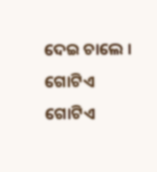ଦେଇ ଚାଲେ । ଗୋଟିଏ ଗୋଟିଏ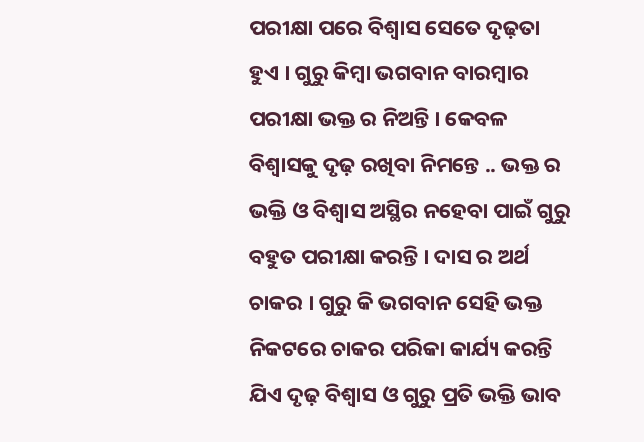ପରୀକ୍ଷା ପରେ ବିଶ୍ୱାସ ସେତେ ଦୃଢ଼ତା ହୁଏ । ଗୁରୁ କିମ୍ବା ଭଗବାନ ବାରମ୍ବାର ପରୀକ୍ଷା ଭକ୍ତ ର ନିଅନ୍ତି । କେବଳ ବିଶ୍ୱାସକୁ ଦୃଢ଼ ରଖିବା ନିମନ୍ତେ .. ଭକ୍ତ ର ଭକ୍ତି ଓ ବିଶ୍ୱାସ ଅସ୍ଥିର ନହେବା ପାଇଁ ଗୁରୁ ବହୁତ ପରୀକ୍ଷା କରନ୍ତି । ଦାସ ର ଅର୍ଥ ଚାକର । ଗୁରୁ କି ଭଗବାନ ସେହି ଭକ୍ତ ନିକଟରେ ଚାକର ପରିକା କାର୍ଯ୍ୟ କରନ୍ତି ଯିଏ ଦୃଢ଼ ବିଶ୍ୱାସ ଓ ଗୁରୁ ପ୍ରତି ଭକ୍ତି ଭାବ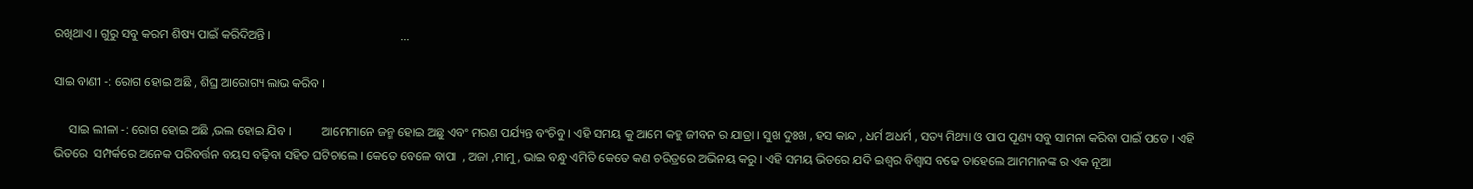ରଖିଥାଏ । ଗୁରୁ ସବୁ କରମ ଶିଷ୍ୟ ପାଇଁ କରିଦିଅନ୍ତି ।                                          ...

ସାଇ ବାଣୀ -: ରୋଗ ହୋଇ ଅଛି , ଶିଘ୍ର ଆରୋଗ୍ୟ ଲାଭ କରିବ ।

     ସାଇ ଲୀଳା -: ରୋଗ ହୋଇ ଅଛି ,ଭଲ ହୋଇ ଯିବ ।          ଆମେମାନେ ଜନ୍ମ ହୋଇ ଅଛୁ ଏବଂ ମରଣ ପର୍ଯ୍ୟନ୍ତ ବଂଚିବୁ । ଏହି ସମୟ କୁ ଆମେ କହୁ ଜୀବନ ର ଯାତ୍ରା । ସୁଖ ଦୁଃଖ , ହସ କାନ୍ଦ , ଧର୍ମ ଅଧର୍ମ , ସତ୍ୟ ମିଥ୍ୟା ଓ ପାପ ପୂଣ୍ୟ ସବୁ ସାମନା କରିବା ପାଇଁ ପଡେ । ଏହି ଭିତରେ  ସମ୍ପର୍କରେ ଅନେକ ପରିବର୍ତ୍ତନ ବୟସ ବଢ଼ିବା ସହିତ ଘଟିଚାଲେ । କେତେ ବେଳେ ବାପା  , ଅଜା ,ମାମୁ , ଭାଇ ବନ୍ଧୁ ଏମିତି କେତେ କଣ ଚରିତ୍ରରେ ଅଭିନୟ କରୁ । ଏହି ସମୟ ଭିତରେ ଯଦି ଇଶ୍ଵର ବିଶ୍ୱାସ ବଢେ ତାହେଲେ ଆମମାନଙ୍କ ର ଏକ ନୂଆ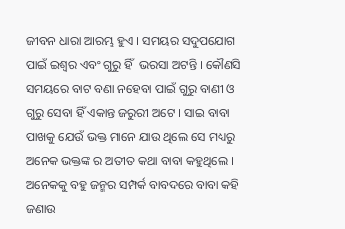ଜୀବନ ଧାରା ଆରମ୍ଭ ହୁଏ । ସମୟର ସଦୁପଯୋଗ ପାଇଁ ଇଶ୍ଵର ଏବଂ ଗୁରୁ ହିଁ  ଭରସା ଅଟନ୍ତି । କୌଣସି ସମୟରେ ବାଟ ବଣା ନହେବା ପାଇଁ ଗୁରୁ ବାଣୀ ଓ ଗୁରୁ ସେବା ହିଁ ଏକାନ୍ତ ଜରୁରୀ ଅଟେ । ସାଇ ବାବା ପାଖକୁ ଯେଉଁ ଭକ୍ତ ମାନେ ଯାଉ ଥିଲେ ସେ ମଧ୍ୟରୁ ଅନେକ ଭକ୍ତଙ୍କ ର ଅତୀତ କଥା ବାବା କହୁଥିଲେ । ଅନେକକୁ ବହୁ ଜନ୍ମର ସମ୍ପର୍କ ବାବଦରେ ବାବା କହି ଜଣାଉ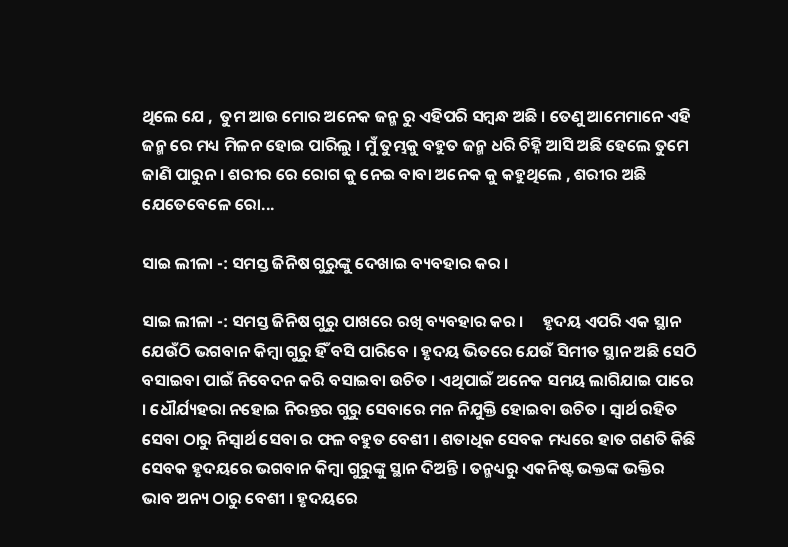ଥିଲେ ଯେ ,  ତୁମ ଆଉ ମୋର ଅନେକ ଜନ୍ମ ରୁ ଏହିପରି ସମ୍ବନ୍ଧ ଅଛି । ତେଣୁ ଆମେମାନେ ଏହି ଜନ୍ମ ରେ ମଧ୍ୟ ମିଳନ ହୋଇ ପାରିଲୁ । ମୁଁ ତୁମ୍ଭକୁ ବହୁତ ଜନ୍ମ ଧରି ଚିହ୍ନି ଆସି ଅଛି ହେଲେ ତୁମେ ଜାଣି ପାରୁନ । ଶରୀର ରେ ରୋଗ କୁ ନେଇ ବାବା ଅନେକ କୁ କହୁଥିଲେ , ଶରୀର ଅଛି ଯେତେବେଳେ ରୋ...

ସାଇ ଲୀଳା -: ସମସ୍ତ ଜିନିଷ ଗୁରୁଙ୍କୁ ଦେଖାଇ ବ୍ୟବହାର କର ।

ସାଇ ଲୀଳା -: ସମସ୍ତ ଜିନିଷ ଗୁରୁ ପାଖରେ ରଖି ବ୍ୟବହାର କର ।     ହୃଦୟ ଏପରି ଏକ ସ୍ଥାନ ଯେଉଁଠି ଭଗବାନ କିମ୍ବା ଗୁରୁ ହିଁ ବସି ପାରିବେ । ହୃଦୟ ଭିତରେ ଯେଉଁ ସିମୀତ ସ୍ଥାନ ଅଛି ସେଠି ବସାଇବା ପାଇଁ ନିବେଦନ କରି ବସାଇବା ଉଚିତ । ଏଥିପାଇଁ ଅନେକ ସମୟ ଲାଗିଯାଇ ପାରେ । ଧୌର୍ଯ୍ୟହରା ନହୋଇ ନିରନ୍ତର ଗୁରୁ ସେବାରେ ମନ ନିଯୁକ୍ତି ହୋଇବା ଉଚିତ । ସ୍ୱାର୍ଥ ରହିତ ସେବା ଠାରୁ ନିସ୍ୱାର୍ଥ ସେବା ର ଫଳ ବହୁତ ବେଶୀ । ଶତାଧିକ ସେବକ ମଧ୍ୟରେ ହାତ ଗଣତି କିଛି ସେବକ ହୃଦୟରେ ଭଗବାନ କିମ୍ବା ଗୁରୁଙ୍କୁ ସ୍ଥାନ ଦିଅନ୍ତି । ତନ୍ମଧ୍ୟରୁ ଏକନିଷ୍ଟ ଭକ୍ତଙ୍କ ଭକ୍ତିର ଭାବ ଅନ୍ୟ ଠାରୁ ବେଶୀ । ହୃଦୟରେ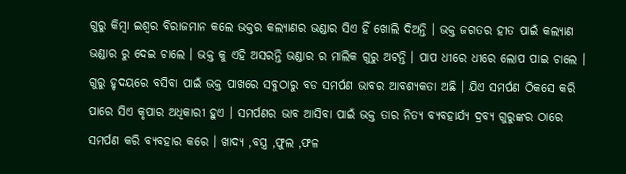ଗୁରୁ କିମ୍ବା ଇଶ୍ଵର ବିରାଜମାନ କଲେ ଭକ୍ତର କଲ୍ୟାଣର ଭଣ୍ଡାର ସିଏ ହିଁ ଖୋଲି ଦିଅନ୍ତି । ଭକ୍ତ ଜଗତର ହୀତ ପାଇଁ କଲ୍ୟାଣ ଭଣ୍ଡାର ରୁ ଦେଇ ଚାଲେ । ଭକ୍ତ କୁ ଏହି ଅସରନ୍ତି ଭଣ୍ଡାର ର ମାଲିକ ଗୁରୁ ଅଟନ୍ତି । ପାପ ଧୀରେ ଧୀରେ ଲୋପ ପାଇ ଚାଲେ । ଗୁରୁ ହୃଦୟରେ ବସିବା ପାଇଁ ଭକ୍ତ ପାଖରେ ସବୁଠାରୁ ବଡ ସମର୍ପଣ ଭାବର ଆବଶ୍ୟକତା ଅଛି । ଯିଏ ସମର୍ପଣ ଠିକସେ କରି ପାରେ ସିଏ କୃପାର ଅଧିକାରୀ ହୁଏ । ସମର୍ପଣର ଭାବ ଆସିବା ପାଇଁ ଭକ୍ତ ତାର ନିତ୍ୟ ବ୍ୟବହାର୍ଯ୍ୟ ଦ୍ରବ୍ଯ ଗୁରୁଙ୍କର ଠାରେ ସମର୍ପଣ କରି ବ୍ୟବହାର କରେ । ଖାଦ୍ୟ ,ବସ୍ତ୍ର ,ଫୁଲ ,ଫଳ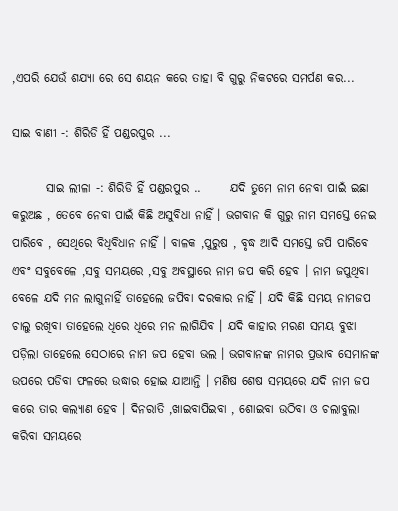,ଏପରି ଯେଉଁ ଶଯ୍ୟା ରେ ସେ ଶୟନ କରେ ତାହା ବି ଗୁରୁ ନିକଟରେ ସମର୍ପଣ କର...

ସାଇ ବାଣୀ -: ଶିରିଡି ହିଁ ପଣ୍ଡରପୁର ...

       ସାଇ ଲୀଳା -: ଶିରିଡି ହିଁ ପଣ୍ଡରପୁର ..      ଯଦି ତୁମେ ନାମ ନେବା ପାଇଁ ଇଛା କରୁଅଛ , ତେବେ ନେବା ପାଇଁ କିଛି ଅସୁବିଧା ନାହିଁ । ଭଗବାନ କି ଗୁରୁ ନାମ ସମସ୍ତେ ନେଇ ପାରିବେ , ସେଥିରେ ବିଧିବିଧାନ ନାହିଁ । ବାଳକ ,ପୁରୁଷ , ବୃଦ୍ଧ ଆଦି ସମସ୍ତେ ଜପି ପାରିବେ ଏବଂ ସବୁବେଳେ ,ସବୁ ସମୟରେ ,ସବୁ ଅବସ୍ଥାରେ ନାମ ଜପ କରି ହେବ । ନାମ ଜପୁଥିବା ବେଳେ ଯଦି ମନ ଲାଗୁନାହିଁ ତାହେଲେ ଜପିବା ଦରକାର ନାହିଁ । ଯଦି କିଛି ସମୟ ନାମଜପ ଚାଲୁ ରଖିବା ତାହେଲେ ଧିରେ ଧିରେ ମନ ଲାଗିଯିବ । ଯଦି କାହାର ମରଣ ସମୟ ବୁଝା ପଡ଼ିଲା ତାହେଲେ ସେଠାରେ ନାମ ଜପ ହେବା ଭଲ । ଭଗବାନଙ୍କ ନାମର ପ୍ରଭାବ ସେମାନଙ୍କ ଉପରେ ପଡିବା ଫଳରେ ଉଦ୍ଧାର ହୋଇ ଯାଆନ୍ତି । ମଣିଷ ଶେଷ ସମୟରେ ଯଦି ନାମ ଜପ କରେ ତାର କଲ୍ୟାଣ ହେବ । ଦିନରାତି ,ଖାଇବାପିଇବା , ଶୋଇବା ଉଠିବା ଓ ଚଲାବୁଲା କରିବା ସମୟରେ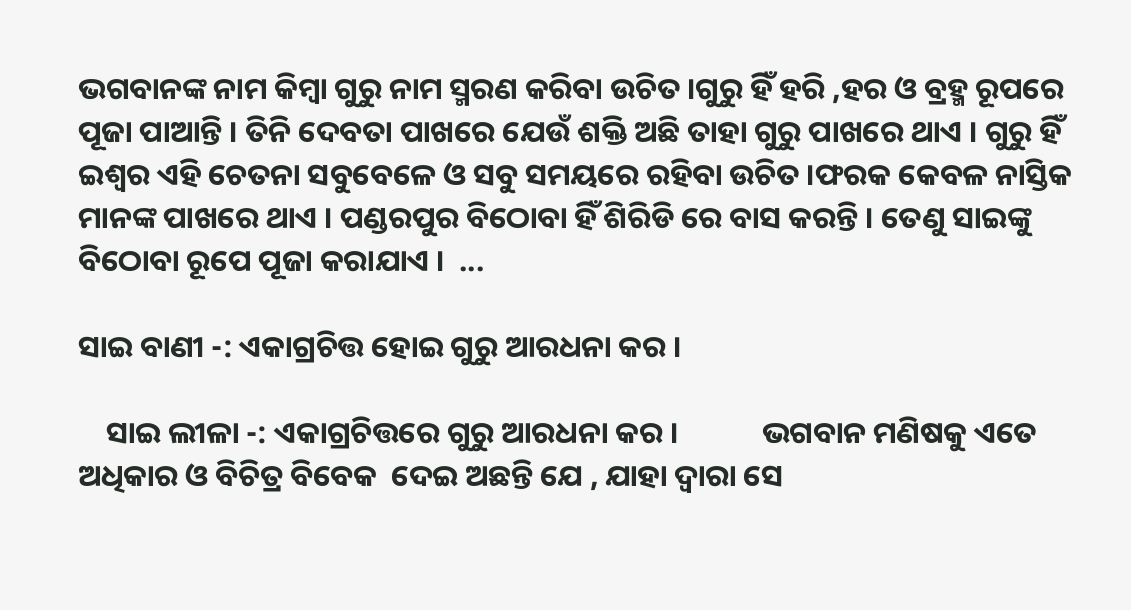ଭଗବାନଙ୍କ ନାମ କିମ୍ବା ଗୁରୁ ନାମ ସ୍ମରଣ କରିବା ଉଚିତ ।ଗୁରୁ ହିଁ ହରି ,ହର ଓ ବ୍ରହ୍ମ ରୂପରେ ପୂଜା ପାଆନ୍ତି । ତିନି ଦେବତା ପାଖରେ ଯେଉଁ ଶକ୍ତି ଅଛି ତାହା ଗୁରୁ ପାଖରେ ଥାଏ । ଗୁରୁ ହିଁ ଇଶ୍ଵର ଏହି ଚେତନା ସବୁବେଳେ ଓ ସବୁ ସମୟରେ ରହିବା ଉଚିତ ।ଫରକ କେବଳ ନାସ୍ତିକ ମାନଙ୍କ ପାଖରେ ଥାଏ । ପଣ୍ଡରପୁର ବିଠୋବା ହିଁ ଶିରିଡି ରେ ବାସ କରନ୍ତି । ତେଣୁ ସାଇଙ୍କୁ ବିଠୋବା ରୂପେ ପୂଜା କରାଯାଏ ।  ...

ସାଇ ବାଣୀ -: ଏକାଗ୍ରଚିତ୍ତ ହୋଇ ଗୁରୁ ଆରଧନା କର ।

    ସାଇ ଲୀଳା -: ଏକାଗ୍ରଚିତ୍ତରେ ଗୁରୁ ଆରଧନା କର ।            ଭଗବାନ ମଣିଷକୁ ଏତେ ଅଧିକାର ଓ ବିଚିତ୍ର ବିବେକ  ଦେଇ ଅଛନ୍ତି ଯେ , ଯାହା ଦ୍ୱାରା ସେ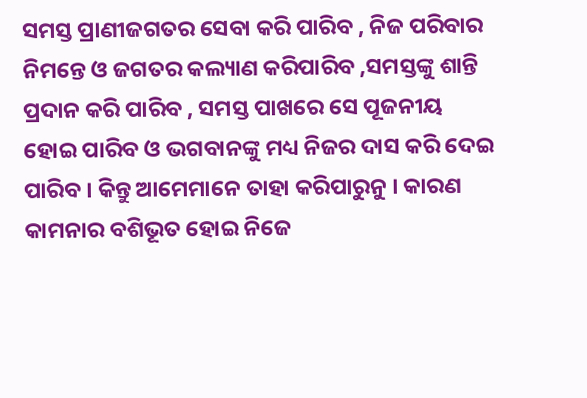ସମସ୍ତ ପ୍ରାଣୀଜଗତର ସେବା କରି ପାରିବ , ନିଜ ପରିବାର ନିମନ୍ତେ ଓ ଜଗତର କଲ୍ୟାଣ କରିପାରିବ ,ସମସ୍ତଙ୍କୁ ଶାନ୍ତି ପ୍ରଦାନ କରି ପାରିବ , ସମସ୍ତ ପାଖରେ ସେ ପୂଜନୀୟ ହୋଇ ପାରିବ ଓ ଭଗବାନଙ୍କୁ ମଧ୍ୟ ନିଜର ଦାସ କରି ଦେଇ ପାରିବ । କିନ୍ତୁ ଆମେମାନେ ତାହା କରିପାରୁନୁ । କାରଣ କାମନାର ବଶିଭୂତ ହୋଇ ନିଜେ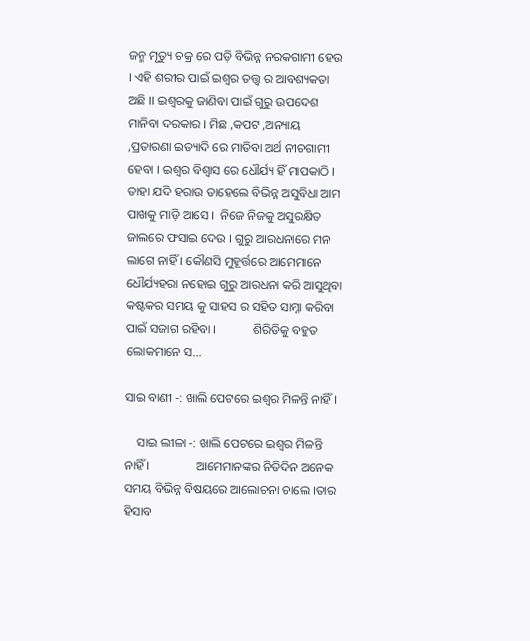ଜନ୍ମ ମୃତ୍ୟୁ ଚକ୍ର ରେ ପଡ଼ି ବିଭିନ୍ନ ନରକଗାମୀ ହେଉ । ଏହି ଶରୀର ପାଇଁ ଇଶ୍ଵର ତତ୍ତ୍ୱ ର ଆବଶ୍ୟକତା ଅଛି ।। ଇଶ୍ଵରକୁ ଜାଣିବା ପାଇଁ ଗୁରୁ ଉପଦେଶ ମାନିବା ଦରକାର । ମିଛ ,କପଟ ,ଅନ୍ୟାୟ ,ପ୍ରତାରଣା ଇତ୍ୟାଦି ରେ ମାତିବା ଅର୍ଥ ନୀଚଗାମୀ ହେବା । ଇଶ୍ଵର ବିଶ୍ୱାସ ରେ ଧୌର୍ଯ୍ୟ ହିଁ ମାପକାଠି । ତାହା ଯଦି ହରାଉ ତାହେଲେ ବିଭିନ୍ନ ଅସୁବିଧା ଆମ ପାଖକୁ ମାଡ଼ି ଆସେ ।  ନିଜେ ନିଜକୁ ଅସୁରକ୍ଷିତ ଜାଲରେ ଫସାଇ ଦେଉ । ଗୁରୁ ଆରଧନାରେ ମନ ଲାଗେ ନାହିଁ । କୌଣସି ମୁହୂର୍ତ୍ତରେ ଆମେମାନେ ଧୌର୍ଯ୍ୟହରା ନହୋଇ ଗୁରୁ ଆରଧନା କରି ଆସୁଥିବା କଷ୍ଟକର ସମୟ କୁ ସାହସ ର ସହିତ ସାମ୍ନା କରିବା  ପାଇଁ ସଜାଗ ରହିବା ।            ଶିରିଡିକୁ ବହୁତ ଲୋକମାନେ ସ...

ସାଇ ବାଣୀ -: ଖାଲି ପେଟରେ ଇଶ୍ଵର ମିଳନ୍ତି ନାହିଁ ।

    ସାଇ ଲୀଳା -: ଖାଲି ପେଟରେ ଇଶ୍ଵର ମିଳନ୍ତି ନାହିଁ ।               ଆମେମାନଙ୍କର ନିତିଦିନ ଅନେକ ସମୟ ବିଭିନ୍ନ ବିଷୟରେ ଆଲୋଚନା ଚାଲେ ।ତାର ହିସାବ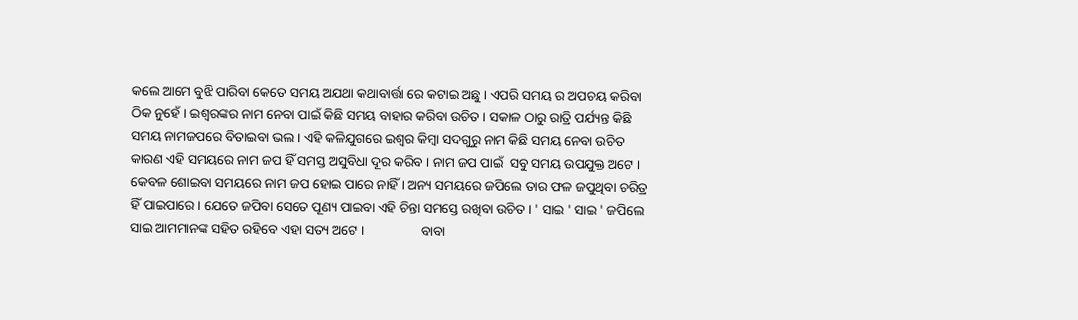କଲେ ଆମେ ବୁଝି ପାରିବା କେତେ ସମୟ ଅଯଥା କଥାବାର୍ତ୍ତା ରେ କଟାଇ ଅଛୁ । ଏପରି ସମୟ ର ଅପଚୟ କରିବା ଠିକ ନୁହେଁ । ଇଶ୍ଵରଙ୍କର ନାମ ନେବା ପାଇଁ କିଛି ସମୟ ବାହାର କରିବା ଉଚିତ । ସକାଳ ଠାରୁ ରାତ୍ରି ପର୍ଯ୍ୟନ୍ତ କିଛି ସମୟ ନାମଜପରେ ବିତାଇବା ଭଲ । ଏହି କଳିଯୁଗରେ ଇଶ୍ଵର କିମ୍ବା ସଦଗୁରୁ ନାମ କିଛି ସମୟ ନେବା ଉଚିତ କାରଣ ଏହି ସମୟରେ ନାମ ଜପ ହିଁ ସମସ୍ତ ଅସୁବିଧା ଦୂର କରିବ । ନାମ ଜପ ପାଇଁ  ସବୁ ସମୟ ଉପଯୁକ୍ତ ଅଟେ । କେବଳ ଶୋଇବା ସମୟରେ ନାମ ଜପ ହୋଇ ପାରେ ନାହିଁ । ଅନ୍ୟ ସମୟରେ ଜପିଲେ ତାର ଫଳ ଜପୁଥିବା ଚରିତ୍ର ହିଁ ପାଇପାରେ । ଯେତେ ଜପିବା ସେତେ ପୂଣ୍ୟ ପାଇବା ଏହି ଚିନ୍ତା ସମସ୍ତେ ରଖିବା ଉଚିତ । ' ସାଇ ' ସାଇ ' ଜପିଲେ ସାଇ ଆମମାନଙ୍କ ସହିତ ରହିବେ ଏହା ସତ୍ୟ ଅଟେ ।                 ବାବା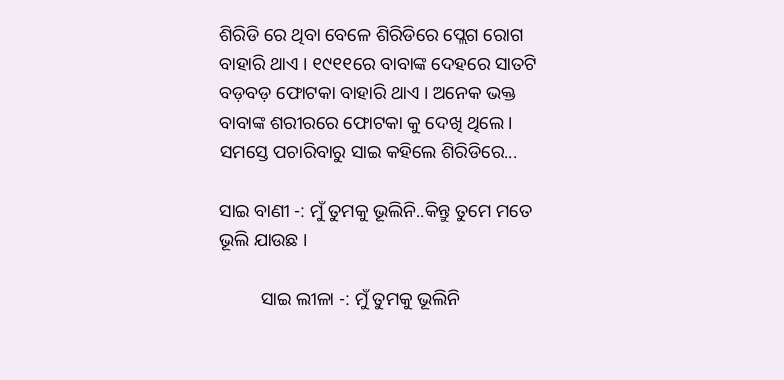ଶିରିଡି ରେ ଥିବା ବେଳେ ଶିରିଡିରେ ପ୍ଲେଗ ରୋଗ ବାହାରି ଥାଏ । ୧୯୧୧ରେ ବାବାଙ୍କ ଦେହରେ ସାତଟି ବଡ଼ବଡ଼ ଫୋଟକା ବାହାରି ଥାଏ । ଅନେକ ଭକ୍ତ ବାବାଙ୍କ ଶରୀରରେ ଫୋଟକା କୁ ଦେଖି ଥିଲେ । ସମସ୍ତେ ପଚାରିବାରୁ ସାଇ କହିଲେ ଶିରିଡିରେ...

ସାଇ ବାଣୀ -: ମୁଁ ତୁମକୁ ଭୂଲିନି..କିନ୍ତୁ ତୁମେ ମତେ ଭୂଲି ଯାଉଛ ।

         ସାଇ ଲୀଳା -: ମୁଁ ତୁମକୁ ଭୂଲିନି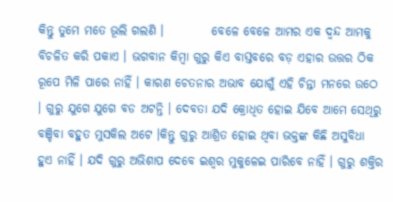କିନ୍ତୁ ତୁମେ ମତେ ଭୂଲି ଗଲଣି ।          ବେଳେ ବେଳେ ଆମର ଏକ ଦ୍ଵନ୍ଦ ଆମକୁ ବିଚଳିତ କରି ପକାଏ । ଭଗବାନ କିମ୍ବା ଗୁରୁ କିଏ ବାସ୍ତବରେ ବଡ଼ ଏହାର ଉତ୍ତର ଠିକ ରୂପେ ମିଳି ପାରେ ନାହିଁ । କାରଣ ଚେତନାର ଅଭାବ ଯୋଗୁଁ ଏହି ଚିନ୍ତା ମନରେ ଉଠେ । ଗୁରୁ ଯୁଗେ ଯୁଗେ ବଡ ଅଟନ୍ତି । ଦେବତା ଯଦି କ୍ରୋଧିତ ହୋଇ ଯିବେ ଆମେ ସେଥିରୁ ବଞ୍ଚିବା ବହୁତ ମୁସକିଲ ଅଟେ ।କିନ୍ତୁ ଗୁରୁ ଆଶ୍ରିତ ହୋଇ ଥିବା ଭକ୍ତଙ୍କ କିଛି ଅସୁବିଧା ହୁଏ ନାହିଁ । ଯଦି ଗୁରୁ ଅଭିଶାପ ଦେବେ ଇଶ୍ଵର ମୁକୁଳେଇ ପାରିବେ ନାହିଁ । ଗୁରୁ ଶକ୍ତିର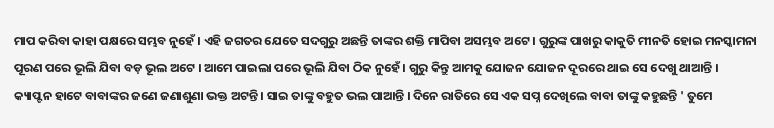ମାପ କରିବା କାହା ପକ୍ଷରେ ସମ୍ଭବ ନୁହେଁ । ଏହି ଜଗତର ଯେତେ ସଦଗୁରୁ ଅଛନ୍ତି ତାଙ୍କର ଶକ୍ତି ମାପିବା ଅସମ୍ଭବ ଅଟେ । ଗୁରୁଙ୍କ ପାଖରୁ କାକୁତି ମୀନତି ହୋଇ ମନସ୍କାମନା ପୂରଣ ପରେ ଭୂଲି ଯିବା ବଡ଼ ଭୂଲ ଅଟେ । ଆମେ ପାଇଲା ପରେ ଭୂଲି ଯିବା ଠିକ ନୁହେଁ । ଗୁରୁ କିନ୍ତୁ ଆମକୁ ଯୋଜନ ଯୋଜନ ଦୂରରେ ଥାଇ ସେ ଦେଖୁ ଥାଆନ୍ତି ।                କ୍ୟାପ୍ଟନ ହାଟେ ବାବାଙ୍କର ଜଣେ ଜଣାଶୁଣା ଭକ୍ତ ଅଟନ୍ତି । ସାଇ ତାଙ୍କୁ ବହୁତ ଭଲ ପାଆନ୍ତି । ଦିନେ ରାତିରେ ସେ ଏକ ସପ୍ନ ଦେଖିଲେ ବାବା ତାଙ୍କୁ କହୁଛନ୍ତି ' ତୁମେ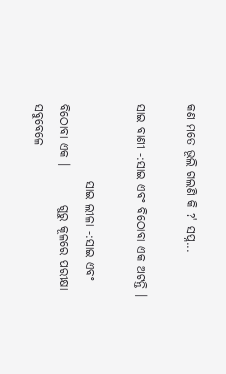କଣ ମତେ ଭୂଲି ଗଲଣି କି ?' ସପ୍ନ...

ସାଇ ବାଣୀ -:ସାଇ ଏବଂ ବିଠୋବା ଏକ ଅଟନ୍ତି ।

                ସାଇ ଲୀଳା -:ସାଇ ଏବଂ ବିଠୋବା ଏକ ।        ଗୁରୁ କୂଳରେ ପରୀକ୍ଷା ସବୁବେଳେ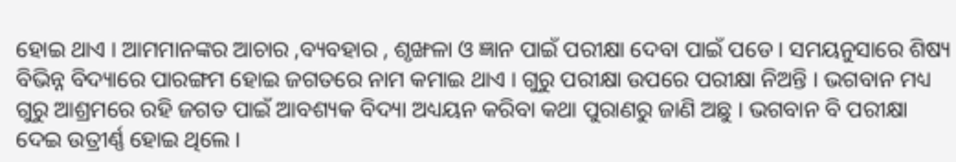ହୋଇ ଥାଏ । ଆମମାନଙ୍କର ଆଚାର ,ବ୍ୟବହାର , ଶୃଙ୍ଖଳା ଓ ଜ୍ଞାନ ପାଇଁ ପରୀକ୍ଷା ଦେବା ପାଇଁ ପଡେ । ସମୟନୁସାରେ ଶିଷ୍ୟ ବିଭିନ୍ନ ବିଦ୍ୟାରେ ପାରଙ୍ଗମ ହୋଇ ଜଗତରେ ନାମ କମାଇ ଥାଏ । ଗୁରୁ ପରୀକ୍ଷା ଉପରେ ପରୀକ୍ଷା ନିଅନ୍ତି । ଭଗବାନ ମଧ୍ୟ ଗୁରୁ ଆଶ୍ରମରେ ରହି ଜଗତ ପାଇଁ ଆବଶ୍ୟକ ବିଦ୍ୟା ଅଧ୍ୟୟନ କରିବା କଥା ପୁରାଣରୁ ଜାଣି ଅଛୁ । ଭଗବାନ ବି ପରୀକ୍ଷା ଦେଇ ଉତ୍ରୀର୍ଣ୍ଣ ହୋଇ ଥିଲେ ।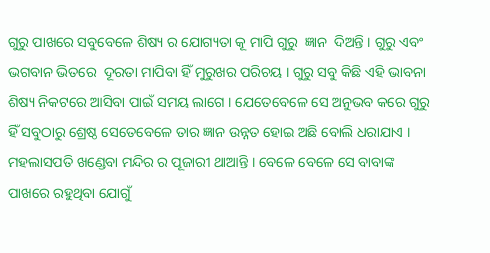ଗୁରୁ ପାଖରେ ସବୁବେଳେ ଶିଷ୍ୟ ର ଯୋଗ୍ୟତା କୂ ମାପି ଗୁରୁ  ଜ୍ଞାନ  ଦିଅନ୍ତି । ଗୁରୁ ଏବଂ ଭଗବାନ ଭିତରେ  ଦୂରତା ମାପିବା ହିଁ ମୁରୁଖର ପରିଚୟ । ଗୁରୁ ସବୁ କିଛି ଏହି ଭାବନା ଶିଷ୍ୟ ନିକଟରେ ଆସିବା ପାଇଁ ସମୟ ଲାଗେ । ଯେତେବେଳେ ସେ ଅନୁଭବ କରେ ଗୁରୁ ହିଁ ସବୁଠାରୁ ଶ୍ରେଷ୍ଠ ସେତେବେଳେ ତାର ଜ୍ଞାନ ଉନ୍ନତ ହୋଇ ଅଛି ବୋଲି ଧରାଯାଏ ।                ମହଲାସପତି ଖଣ୍ଡେବା ମନ୍ଦିର ର ପୂଜାରୀ ଥାଆନ୍ତି । ବେଳେ ବେଳେ ସେ ବାବାଙ୍କ ପାଖରେ ରହୁଥିବା ଯୋଗୁଁ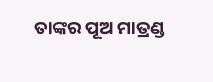ତାଙ୍କର ପୂଅ ମାତ୍ରଣ୍ଡ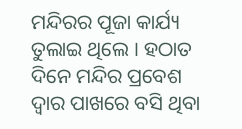ମନ୍ଦିରର ପୂଜା କାର୍ଯ୍ୟ ତୁଲାଇ ଥିଲେ । ହଠାତ ଦିନେ ମନ୍ଦିର ପ୍ରବେଶ ଦ୍ୱାର ପାଖରେ ବସି ଥିବା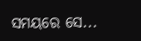ସମୟରେ ସେ...